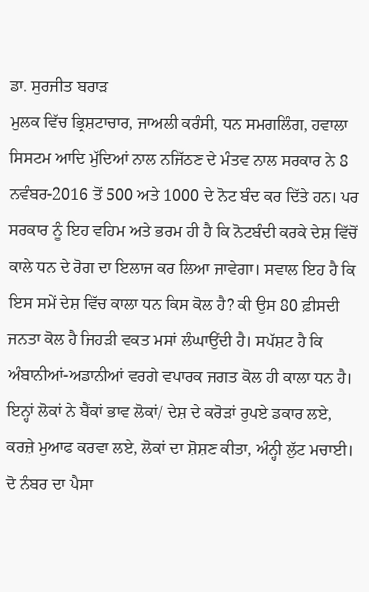ਡਾ. ਸੁਰਜੀਤ ਬਰਾੜ
ਮੁਲਕ ਵਿੱਚ ਭ੍ਰਿਸ਼ਟਾਚਾਰ, ਜਾਅਲੀ ਕਰੰਸੀ, ਧਨ ਸਮਗਲਿੰਗ, ਹਵਾਲਾ ਸਿਸਟਮ ਆਦਿ ਮੁੱਦਿਆਂ ਨਾਲ ਨਜਿੱਠਣ ਦੇ ਮੰਤਵ ਨਾਲ ਸਰਕਾਰ ਨੇ 8 ਨਵੰਬਰ-2016 ਤੋਂ 500 ਅਤੇ 1000 ਦੇ ਨੋਟ ਬੰਦ ਕਰ ਦਿੱਤੇ ਹਨ। ਪਰ ਸਰਕਾਰ ਨੂੰ ਇਹ ਵਹਿਮ ਅਤੇ ਭਰਮ ਹੀ ਹੈ ਕਿ ਨੋਟਬੰਦੀ ਕਰਕੇ ਦੇਸ਼ ਵਿੱਚੋਂ ਕਾਲੇ ਧਨ ਦੇ ਰੋਗ ਦਾ ਇਲਾਜ ਕਰ ਲਿਆ ਜਾਵੇਗਾ। ਸਵਾਲ ਇਹ ਹੈ ਕਿ ਇਸ ਸਮੇਂ ਦੇਸ਼ ਵਿੱਚ ਕਾਲਾ ਧਨ ਕਿਸ ਕੋਲ ਹੈ? ਕੀ ਉਸ 80 ਫ਼ੀਸਦੀ ਜਨਤਾ ਕੋਲ ਹੈ ਜਿਹੜੀ ਵਕਤ ਮਸਾਂ ਲੰਘਾਉਂਦੀ ਹੈ। ਸਪੱਸ਼ਟ ਹੈ ਕਿ ਅੰਬਾਨੀਆਂ-ਅਡਾਨੀਆਂ ਵਰਗੇ ਵਪਾਰਕ ਜਗਤ ਕੋਲ ਹੀ ਕਾਲਾ ਧਨ ਹੈ। ਇਨ੍ਹਾਂ ਲੋਕਾਂ ਨੇ ਬੈਂਕਾਂ ਭਾਵ ਲੋਕਾਂ/ ਦੇਸ਼ ਦੇ ਕਰੋੜਾਂ ਰੁਪਏ ਡਕਾਰ ਲਏ, ਕਰਜ਼ੇ ਮੁਆਫ ਕਰਵਾ ਲਏ, ਲੋਕਾਂ ਦਾ ਸ਼ੋਸ਼ਣ ਕੀਤਾ, ਅੰਨ੍ਹੀ ਲੁੱਟ ਮਚਾਈ। ਦੋ ਨੰਬਰ ਦਾ ਪੈਸਾ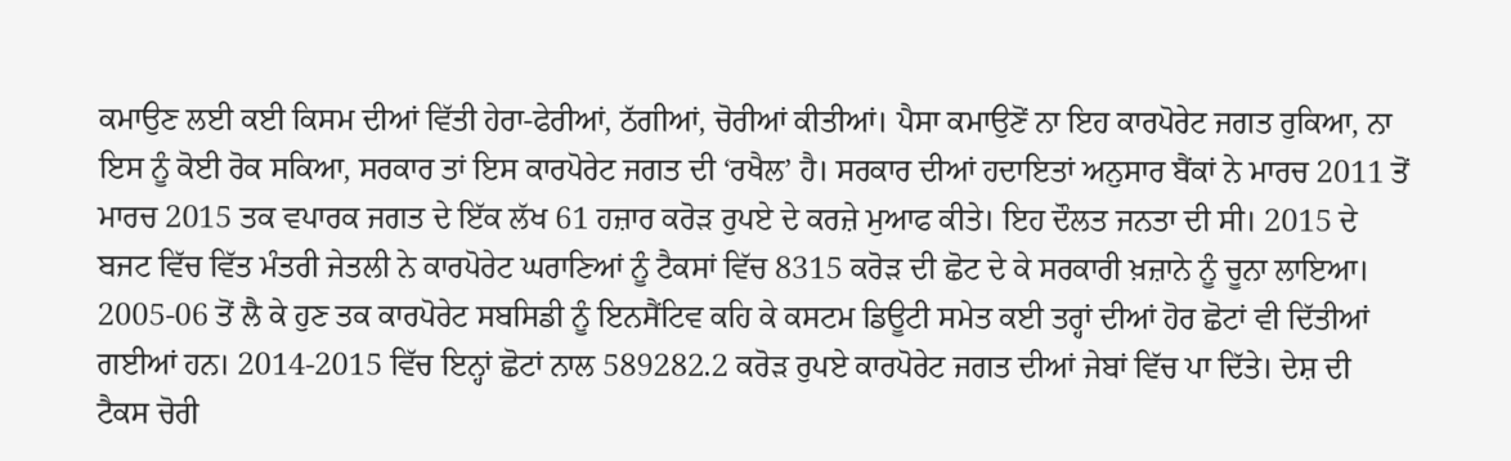ਕਮਾਉਣ ਲਈ ਕਈ ਕਿਸਮ ਦੀਆਂ ਵਿੱਤੀ ਹੇਰਾ-ਫੇਰੀਆਂ, ਠੱਗੀਆਂ, ਚੋਰੀਆਂ ਕੀਤੀਆਂ। ਪੈਸਾ ਕਮਾਉਣੋਂ ਨਾ ਇਹ ਕਾਰਪੋਰੇਟ ਜਗਤ ਰੁਕਿਆ, ਨਾ ਇਸ ਨੂੰ ਕੋਈ ਰੋਕ ਸਕਿਆ, ਸਰਕਾਰ ਤਾਂ ਇਸ ਕਾਰਪੋਰੇਟ ਜਗਤ ਦੀ ‘ਰਖੈਲ’ ਹੈ। ਸਰਕਾਰ ਦੀਆਂ ਹਦਾਇਤਾਂ ਅਨੁਸਾਰ ਬੈਂਕਾਂ ਨੇ ਮਾਰਚ 2011 ਤੋਂ ਮਾਰਚ 2015 ਤਕ ਵਪਾਰਕ ਜਗਤ ਦੇ ਇੱਕ ਲੱਖ 61 ਹਜ਼ਾਰ ਕਰੋੜ ਰੁਪਏ ਦੇ ਕਰਜ਼ੇ ਮੁਆਫ ਕੀਤੇ। ਇਹ ਦੌਲਤ ਜਨਤਾ ਦੀ ਸੀ। 2015 ਦੇ ਬਜਟ ਵਿੱਚ ਵਿੱਤ ਮੰਤਰੀ ਜੇਤਲੀ ਨੇ ਕਾਰਪੋਰੇਟ ਘਰਾਣਿਆਂ ਨੂੰ ਟੈਕਸਾਂ ਵਿੱਚ 8315 ਕਰੋੜ ਦੀ ਛੋਟ ਦੇ ਕੇ ਸਰਕਾਰੀ ਖ਼ਜ਼ਾਨੇ ਨੂੰ ਚੂਨਾ ਲਾਇਆ। 2005-06 ਤੋਂ ਲੈ ਕੇ ਹੁਣ ਤਕ ਕਾਰਪੋਰੇਟ ਸਬਸਿਡੀ ਨੂੰ ਇਨਸੈਂਟਿਵ ਕਹਿ ਕੇ ਕਸਟਮ ਡਿਊਟੀ ਸਮੇਤ ਕਈ ਤਰ੍ਹਾਂ ਦੀਆਂ ਹੋਰ ਛੋਟਾਂ ਵੀ ਦਿੱਤੀਆਂ ਗਈਆਂ ਹਨ। 2014-2015 ਵਿੱਚ ਇਨ੍ਹਾਂ ਛੋਟਾਂ ਨਾਲ 589282.2 ਕਰੋੜ ਰੁਪਏ ਕਾਰਪੋਰੇਟ ਜਗਤ ਦੀਆਂ ਜੇਬਾਂ ਵਿੱਚ ਪਾ ਦਿੱਤੇ। ਦੇਸ਼ ਦੀ ਟੈਕਸ ਚੋਰੀ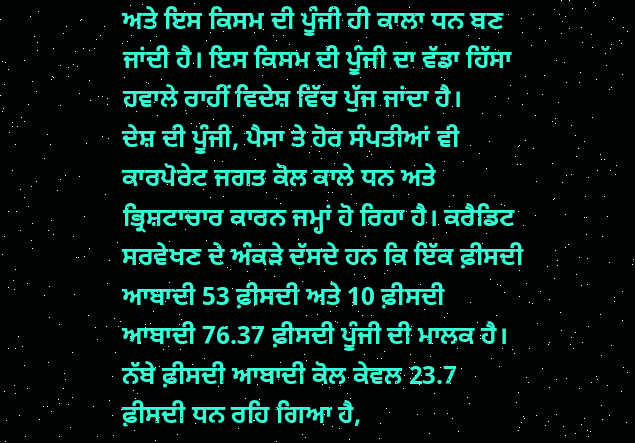ਅਤੇ ਇਸ ਕਿਸਮ ਦੀ ਪੂੰਜੀ ਹੀ ਕਾਲਾ ਧਨ ਬਣ ਜਾਂਦੀ ਹੈ। ਇਸ ਕਿਸਮ ਦੀ ਪੂੰਜੀ ਦਾ ਵੱਡਾ ਹਿੱਸਾ ਹਵਾਲੇ ਰਾਹੀਂ ਵਿਦੇਸ਼ ਵਿੱਚ ਪੁੱਜ ਜਾਂਦਾ ਹੈ।
ਦੇਸ਼ ਦੀ ਪੂੰਜੀ, ਪੈਸਾ ਤੇ ਹੋਰ ਸੰਪਤੀਆਂ ਵੀ ਕਾਰਪੋਰੇਟ ਜਗਤ ਕੋਲ ਕਾਲੇ ਧਨ ਅਤੇ ਭ੍ਰਿਸ਼ਟਾਚਾਰ ਕਾਰਨ ਜਮ੍ਹਾਂ ਹੋ ਰਿਹਾ ਹੈ। ਕਰੈਡਿਟ ਸਰਵੇਖਣ ਦੇ ਅੰਕੜੇ ਦੱਸਦੇ ਹਨ ਕਿ ਇੱਕ ਫ਼ੀਸਦੀ ਆਬਾਦੀ 53 ਫ਼ੀਸਦੀ ਅਤੇ 10 ਫ਼ੀਸਦੀ ਆਬਾਦੀ 76.37 ਫ਼ੀਸਦੀ ਪੂੰਜੀ ਦੀ ਮਾਲਕ ਹੈ। ਨੱਬੇ ਫ਼ੀਸਦੀ ਆਬਾਦੀ ਕੋਲ ਕੇਵਲ 23.7 ਫ਼ੀਸਦੀ ਧਨ ਰਹਿ ਗਿਆ ਹੈ,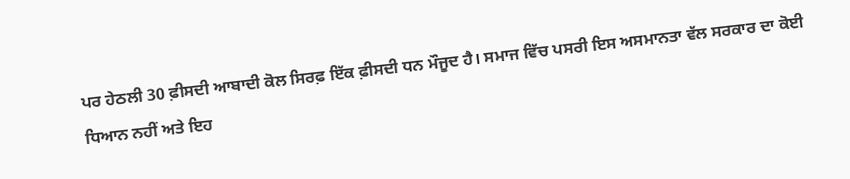ਪਰ ਹੇਠਲੀ 30 ਫ਼ੀਸਦੀ ਆਬਾਦੀ ਕੋਲ ਸਿਰਫ਼ ਇੱਕ ਫ਼ੀਸਦੀ ਧਨ ਮੌਜੂਦ ਹੈ। ਸਮਾਜ ਵਿੱਚ ਪਸਰੀ ਇਸ ਅਸਮਾਨਤਾ ਵੱਲ ਸਰਕਾਰ ਦਾ ਕੋਈ ਧਿਆਨ ਨਹੀਂ ਅਤੇ ਇਹ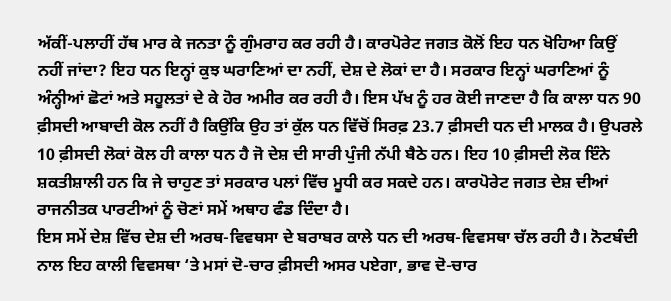ਅੱਕੀਂ-ਪਲਾਹੀਂ ਹੱਥ ਮਾਰ ਕੇ ਜਨਤਾ ਨੂੰ ਗੁੰਮਰਾਹ ਕਰ ਰਹੀ ਹੈ। ਕਾਰਪੋਰੇਟ ਜਗਤ ਕੋਲੋਂ ਇਹ ਧਨ ਖੋਹਿਆ ਕਿਉਂ ਨਹੀਂ ਜਾਂਦਾ? ਇਹ ਧਨ ਇਨ੍ਹਾਂ ਕੁਝ ਘਰਾਣਿਆਂ ਦਾ ਨਹੀਂ, ਦੇਸ਼ ਦੇ ਲੋਕਾਂ ਦਾ ਹੈ। ਸਰਕਾਰ ਇਨ੍ਹਾਂ ਘਰਾਣਿਆਂ ਨੂੰ ਅੰਨ੍ਹੀਆਂ ਛੋਟਾਂ ਅਤੇ ਸਹੂਲਤਾਂ ਦੇ ਕੇ ਹੋਰ ਅਮੀਰ ਕਰ ਰਹੀ ਹੈ। ਇਸ ਪੱਖ ਨੂੰ ਹਰ ਕੋਈ ਜਾਣਦਾ ਹੈ ਕਿ ਕਾਲਾ ਧਨ 90 ਫ਼ੀਸਦੀ ਆਬਾਦੀ ਕੋਲ ਨਹੀਂ ਹੈ ਕਿਉਂਕਿ ਉਹ ਤਾਂ ਕੁੱਲ ਧਨ ਵਿੱਚੋਂ ਸਿਰਫ਼ 23.7 ਫ਼ੀਸਦੀ ਧਨ ਦੀ ਮਾਲਕ ਹੈ। ਉਪਰਲੇ 10 ਫ਼ੀਸਦੀ ਲੋਕਾਂ ਕੋਲ ਹੀ ਕਾਲਾ ਧਨ ਹੈ ਜੋ ਦੇਸ਼ ਦੀ ਸਾਰੀ ਪੁੰਜੀ ਨੱਪੀ ਬੈਠੇ ਹਨ। ਇਹ 10 ਫ਼ੀਸਦੀ ਲੋਕ ਇੰਨੇ ਸ਼ਕਤੀਸ਼ਾਲੀ ਹਨ ਕਿ ਜੇ ਚਾਹੁਣ ਤਾਂ ਸਰਕਾਰ ਪਲਾਂ ਵਿੱਚ ਮੂਧੀ ਕਰ ਸਕਦੇ ਹਨ। ਕਾਰਪੋਰੇਟ ਜਗਤ ਦੇਸ਼ ਦੀਆਂ ਰਾਜਨੀਤਕ ਪਾਰਟੀਆਂ ਨੂੰ ਚੋਣਾਂ ਸਮੇਂ ਅਥਾਹ ਫੰਡ ਦਿੰਦਾ ਹੈ।
ਇਸ ਸਮੇਂ ਦੇਸ਼ ਵਿੱਚ ਦੇਸ਼ ਦੀ ਅਰਥ-ਵਿਵਥਸਾ ਦੇ ਬਰਾਬਰ ਕਾਲੇ ਧਨ ਦੀ ਅਰਥ-ਵਿਵਸਥਾ ਚੱਲ ਰਹੀ ਹੈ। ਨੋਟਬੰਦੀ ਨਾਲ ਇਹ ਕਾਲੀ ਵਿਵਸਥਾ ‘ਤੇ ਮਸਾਂ ਦੋ-ਚਾਰ ਫ਼ੀਸਦੀ ਅਸਰ ਪਏਗਾ, ਭਾਵ ਦੋ-ਚਾਰ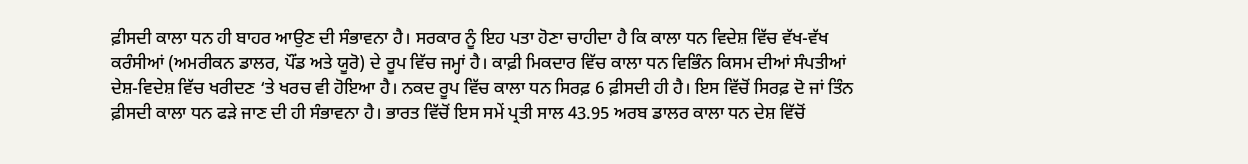ਫ਼ੀਸਦੀ ਕਾਲਾ ਧਨ ਹੀ ਬਾਹਰ ਆਉਣ ਦੀ ਸੰਭਾਵਨਾ ਹੈ। ਸਰਕਾਰ ਨੂੰ ਇਹ ਪਤਾ ਹੋਣਾ ਚਾਹੀਦਾ ਹੈ ਕਿ ਕਾਲਾ ਧਨ ਵਿਦੇਸ਼ ਵਿੱਚ ਵੱਖ-ਵੱਖ ਕਰੰਸੀਆਂ (ਅਮਰੀਕਨ ਡਾਲਰ, ਪੌਂਡ ਅਤੇ ਯੂਰੋ) ਦੇ ਰੂਪ ਵਿੱਚ ਜਮ੍ਹਾਂ ਹੈ। ਕਾਫ਼ੀ ਮਿਕਦਾਰ ਵਿੱਚ ਕਾਲਾ ਧਨ ਵਿਭਿੰਨ ਕਿਸਮ ਦੀਆਂ ਸੰਪਤੀਆਂ ਦੇਸ਼-ਵਿਦੇਸ਼ ਵਿੱਚ ਖਰੀਦਣ ‘ਤੇ ਖਰਚ ਵੀ ਹੋਇਆ ਹੈ। ਨਕਦ ਰੂਪ ਵਿੱਚ ਕਾਲਾ ਧਨ ਸਿਰਫ਼ 6 ਫ਼ੀਸਦੀ ਹੀ ਹੈ। ਇਸ ਵਿੱਚੋਂ ਸਿਰਫ਼ ਦੋ ਜਾਂ ਤਿੰਨ ਫ਼ੀਸਦੀ ਕਾਲਾ ਧਨ ਫੜੇ ਜਾਣ ਦੀ ਹੀ ਸੰਭਾਵਨਾ ਹੈ। ਭਾਰਤ ਵਿੱਚੋਂ ਇਸ ਸਮੇਂ ਪ੍ਰਤੀ ਸਾਲ 43.95 ਅਰਬ ਡਾਲਰ ਕਾਲਾ ਧਨ ਦੇਸ਼ ਵਿੱਚੋਂ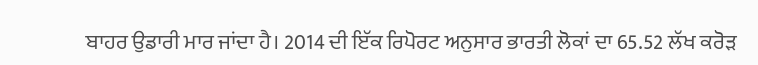ਬਾਹਰ ਉਡਾਰੀ ਮਾਰ ਜਾਂਦਾ ਹੈ। 2014 ਦੀ ਇੱਕ ਰਿਪੋਰਟ ਅਨੁਸਾਰ ਭਾਰਤੀ ਲੋਕਾਂ ਦਾ 65.52 ਲੱਖ ਕਰੋੜ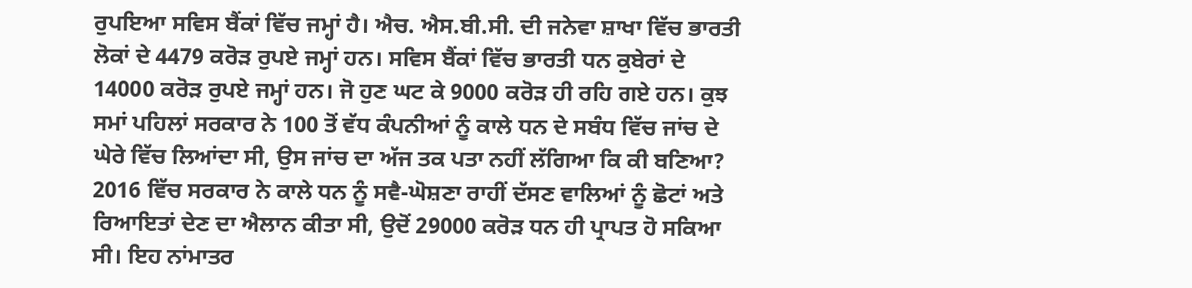ਰੁਪਇਆ ਸਵਿਸ ਬੈਂਕਾਂ ਵਿੱਚ ਜਮ੍ਹਾਂ ਹੈ। ਐਚ. ਐਸ.ਬੀ.ਸੀ. ਦੀ ਜਨੇਵਾ ਸ਼ਾਖਾ ਵਿੱਚ ਭਾਰਤੀ ਲੋਕਾਂ ਦੇ 4479 ਕਰੋੜ ਰੁਪਏ ਜਮ੍ਹਾਂ ਹਨ। ਸਵਿਸ ਬੈਂਕਾਂ ਵਿੱਚ ਭਾਰਤੀ ਧਨ ਕੁਬੇਰਾਂ ਦੇ 14000 ਕਰੋੜ ਰੁਪਏ ਜਮ੍ਹਾਂ ਹਨ। ਜੋ ਹੁਣ ਘਟ ਕੇ 9000 ਕਰੋੜ ਹੀ ਰਹਿ ਗਏ ਹਨ। ਕੁਝ ਸਮਾਂ ਪਹਿਲਾਂ ਸਰਕਾਰ ਨੇ 100 ਤੋਂ ਵੱਧ ਕੰਪਨੀਆਂ ਨੂੰ ਕਾਲੇ ਧਨ ਦੇ ਸਬੰਧ ਵਿੱਚ ਜਾਂਚ ਦੇ ਘੇਰੇ ਵਿੱਚ ਲਿਆਂਦਾ ਸੀ, ਉਸ ਜਾਂਚ ਦਾ ਅੱਜ ਤਕ ਪਤਾ ਨਹੀਂ ਲੱਗਿਆ ਕਿ ਕੀ ਬਣਿਆ? 2016 ਵਿੱਚ ਸਰਕਾਰ ਨੇ ਕਾਲੇ ਧਨ ਨੂੰ ਸਵੈ-ਘੋਸ਼ਣਾ ਰਾਹੀਂ ਦੱਸਣ ਵਾਲਿਆਂ ਨੂੰ ਛੋਟਾਂ ਅਤੇ ਰਿਆਇਤਾਂ ਦੇਣ ਦਾ ਐਲਾਨ ਕੀਤਾ ਸੀ, ਉਦੋਂ 29000 ਕਰੋੜ ਧਨ ਹੀ ਪ੍ਰਾਪਤ ਹੋ ਸਕਿਆ ਸੀ। ਇਹ ਨਾਂਮਾਤਰ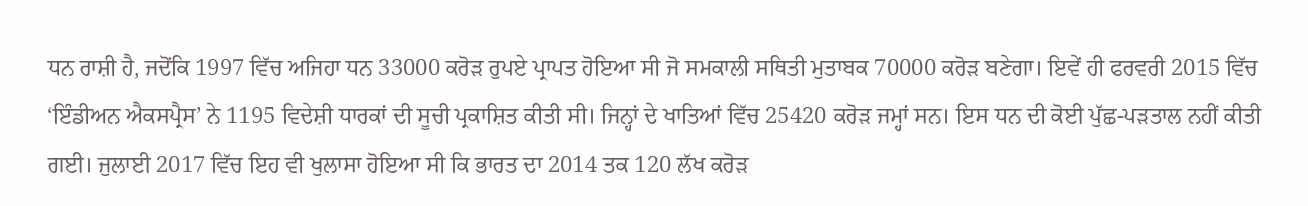ਧਨ ਰਾਸ਼ੀ ਹੈ, ਜਦੋਂਕਿ 1997 ਵਿੱਚ ਅਜਿਹਾ ਧਨ 33000 ਕਰੋੜ ਰੁਪਏ ਪ੍ਰਾਪਤ ਹੋਇਆ ਸੀ ਜੋ ਸਮਕਾਲੀ ਸਥਿਤੀ ਮੁਤਾਬਕ 70000 ਕਰੋੜ ਬਣੇਗਾ। ਇਵੇਂ ਹੀ ਫਰਵਰੀ 2015 ਵਿੱਚ ‘ਇੰਡੀਅਨ ਐਕਸਪ੍ਰੈਸ’ ਨੇ 1195 ਵਿਦੇਸ਼ੀ ਧਾਰਕਾਂ ਦੀ ਸੂਚੀ ਪ੍ਰਕਾਸ਼ਿਤ ਕੀਤੀ ਸੀ। ਜਿਨ੍ਹਾਂ ਦੇ ਖਾਤਿਆਂ ਵਿੱਚ 25420 ਕਰੋੜ ਜਮ੍ਹਾਂ ਸਨ। ਇਸ ਧਨ ਦੀ ਕੋਈ ਪੁੱਛ-ਪੜਤਾਲ ਨਹੀਂ ਕੀਤੀ ਗਈ। ਜੁਲਾਈ 2017 ਵਿੱਚ ਇਹ ਵੀ ਖੁਲਾਸਾ ਹੋਇਆ ਸੀ ਕਿ ਭਾਰਤ ਦਾ 2014 ਤਕ 120 ਲੱਖ ਕਰੋੜ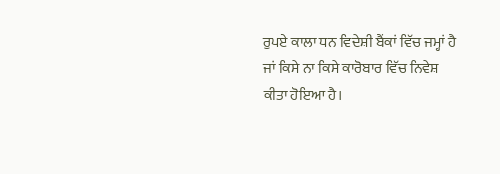ਰੁਪਏ ਕਾਲਾ ਧਨ ਵਿਦੇਸ਼ੀ ਬੈਂਕਾਂ ਵਿੱਚ ਜਮ੍ਹਾਂ ਹੈ ਜਾਂ ਕਿਸੇ ਨਾ ਕਿਸੇ ਕਾਰੋਬਾਰ ਵਿੱਚ ਨਿਵੇਸ਼ ਕੀਤਾ ਹੋਇਆ ਹੈ।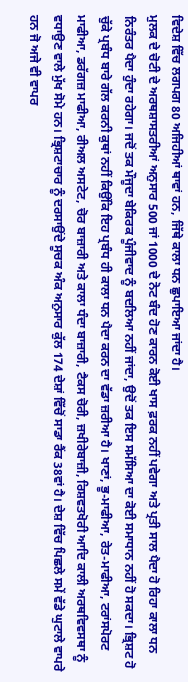ਵਿਦੇਸ਼ ਵਿੱਚ ਲਗਪਗ 80 ਅਜਿਹੀਆਂ ਥਾਵਾਂ ਹਨ, ਜਿੱਥੇ ਕਾਲਾ ਧਨ ਛੁਪਾਇਆ ਜਾਂਦਾ ਹੈ।
ਮੁਲਕ ਦੇ ਚੋਟੀ ਦੇ ਅਰਥਸ਼ਾਸਤਰੀਆਂ ਅਨੁਸਾਰ 500 ਜਾਂ 1000 ਦੇ ਨੋਟ ਬੰਦ ਹੋਣ ਕਾਰਨ ਕੋਈ ਖਾਸ ਫ਼ਰਕ ਨਹੀਂ ਪਵੇਗਾ ਅਤੇ ਪ੍ਰਤੀ ਸਾਲ ਪੈਦਾ ਹੋ ਰਿਹਾ ਕਾਲਾ ਧਨ ਨਿਰੰਤਰ ਪੈਦਾ ਹੁੰਦਾ ਰਹੇਗਾ। ਜਦੋਂ ਤਕ ਮੌਜੂਦਾ ਬੇਕਿਰਕ ਪੂੰਜੀਵਾਦ ਨੂੰ ਬਦਲਿਆ ਨਹੀਂ ਜਾਂਦਾ, ਉਦੋਂ ਤਕ ਇਸ ਸਮੱਸਿਆ ਦਾ ਕੋਈ ਸਮਾਧਾਨ ਨਹੀਂ ਹੋ ਸਕਦਾ। ਭ੍ਰਿਸ਼ਟ ਹੋ ਚੁੱਕੇ ਪ੍ਰਬੰਧ ਬਾਰੇ ਗੱਲ ਕਰਨੀ ਕੁਥਾਂ ਨਹੀਂ ਕਿਉਂਕਿ ਇਹ ਪ੍ਰਬੰਧ ਹੀ ਕਾਲਾ ਧਨ ਪੈਦਾ ਕਰਨ ਦਾ ਵੱਡਾ ਜ਼ਰੀਆ ਹੈ। ਖਾਣਾਂ, ਭੂ-ਮਾਫੀਆ, ਰੇਤ-ਮਾਫੀਆ, ਟਰਾਂਸਪੋਰਟ ਮਾਫੀਆ, ਡਰੱਗਜ਼ ਮਾਫੀਆ, ਰੀਅਲ ਅਸਟੇਟ, ਚੋਰ ਬਾਜ਼ਾਰੀ ਅਤੇ ਕਾਲਾ ਧੰਦਾ ਬਾਜ਼ਾਰੀ, ਟੈਕਸ ਚੋਰੀ, ਜ਼ਖੀਰੇਬਾਜ਼ੀ, ਰਿਸ਼ਵਤਖੋਰੀ ਆਦਿ ਕਾਲੀ ਅਰਥਵਿਵਸਥਾ ਨੂੰ ਵਧਾਉਣ ਵਾਲੇ ਮੁੱਖ ਸੋਮੇ ਹਨ। ਭ੍ਰਿਸ਼ਟਾਚਾਰ ਨੂੰ ਦਰਸਾਉਂਦੇ ਸੂਚਕ ਅੰਕ ਅਨੁਸਾਰ ਕੁੱਲ 174 ਦੇਸ਼ਾਂ ਵਿੱਚੋਂ ਸਾਡਾ ਰੈਂਕ 38ਵਾਂ ਹੈ। ਦੇਸ਼ ਵਿੱਚ ਪਿਛਲੇ ਸਮੇਂ ਵੱਡੇ ਘੁਟਾਲੇ ਵਾਪਰੇ ਹਨ ਜੋ ਅਜੇ ਵੀ ਵਾਪਰ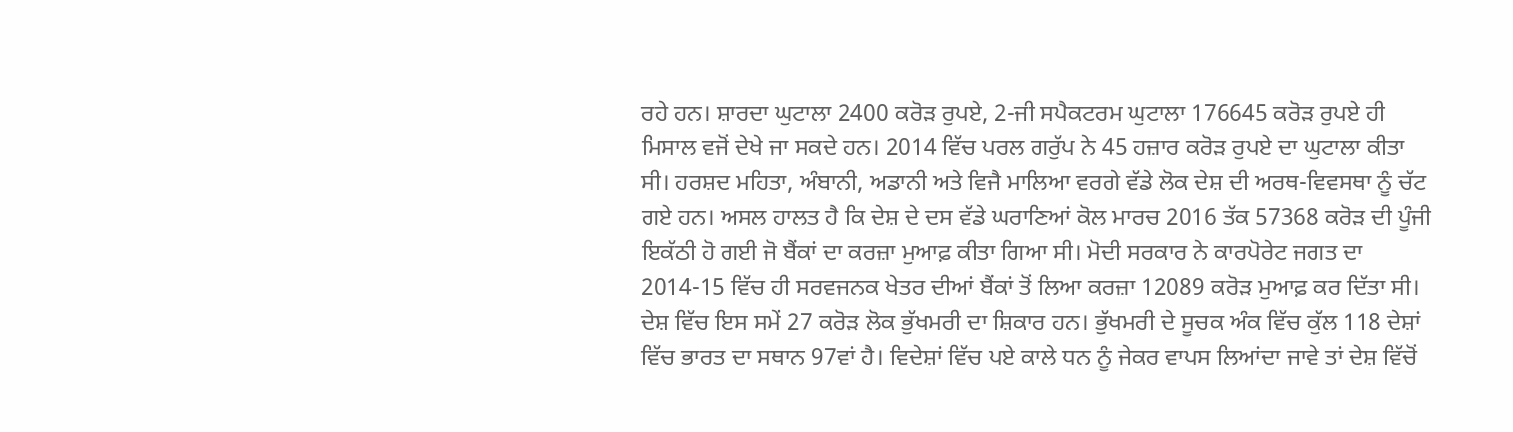ਰਹੇ ਹਨ। ਸ਼ਾਰਦਾ ਘੁਟਾਲਾ 2400 ਕਰੋੜ ਰੁਪਏ, 2-ਜੀ ਸਪੈਕਟਰਮ ਘੁਟਾਲਾ 176645 ਕਰੋੜ ਰੁਪਏ ਹੀ ਮਿਸਾਲ ਵਜੋਂ ਦੇਖੇ ਜਾ ਸਕਦੇ ਹਨ। 2014 ਵਿੱਚ ਪਰਲ ਗਰੁੱਪ ਨੇ 45 ਹਜ਼ਾਰ ਕਰੋੜ ਰੁਪਏ ਦਾ ਘੁਟਾਲਾ ਕੀਤਾ ਸੀ। ਹਰਸ਼ਦ ਮਹਿਤਾ, ਅੰਬਾਨੀ, ਅਡਾਨੀ ਅਤੇ ਵਿਜੈ ਮਾਲਿਆ ਵਰਗੇ ਵੱਡੇ ਲੋਕ ਦੇਸ਼ ਦੀ ਅਰਥ-ਵਿਵਸਥਾ ਨੂੰ ਚੱਟ ਗਏ ਹਨ। ਅਸਲ ਹਾਲਤ ਹੈ ਕਿ ਦੇਸ਼ ਦੇ ਦਸ ਵੱਡੇ ਘਰਾਣਿਆਂ ਕੋਲ ਮਾਰਚ 2016 ਤੱਕ 57368 ਕਰੋੜ ਦੀ ਪੂੰਜੀ ਇਕੱਠੀ ਹੋ ਗਈ ਜੋ ਬੈਂਕਾਂ ਦਾ ਕਰਜ਼ਾ ਮੁਆਫ਼ ਕੀਤਾ ਗਿਆ ਸੀ। ਮੋਦੀ ਸਰਕਾਰ ਨੇ ਕਾਰਪੋਰੇਟ ਜਗਤ ਦਾ 2014-15 ਵਿੱਚ ਹੀ ਸਰਵਜਨਕ ਖੇਤਰ ਦੀਆਂ ਬੈਂਕਾਂ ਤੋਂ ਲਿਆ ਕਰਜ਼ਾ 12089 ਕਰੋੜ ਮੁਆਫ਼ ਕਰ ਦਿੱਤਾ ਸੀ।
ਦੇਸ਼ ਵਿੱਚ ਇਸ ਸਮੇਂ 27 ਕਰੋੜ ਲੋਕ ਭੁੱਖਮਰੀ ਦਾ ਸ਼ਿਕਾਰ ਹਨ। ਭੁੱਖਮਰੀ ਦੇ ਸੂਚਕ ਅੰਕ ਵਿੱਚ ਕੁੱਲ 118 ਦੇਸ਼ਾਂ ਵਿੱਚ ਭਾਰਤ ਦਾ ਸਥਾਨ 97ਵਾਂ ਹੈ। ਵਿਦੇਸ਼ਾਂ ਵਿੱਚ ਪਏ ਕਾਲੇ ਧਨ ਨੂੰ ਜੇਕਰ ਵਾਪਸ ਲਿਆਂਦਾ ਜਾਵੇ ਤਾਂ ਦੇਸ਼ ਵਿੱਚੋਂ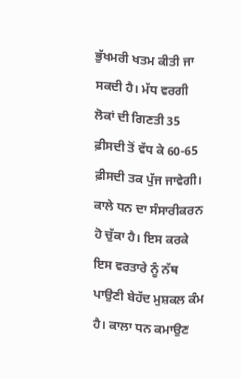ਭੁੱਖਮਰੀ ਖਤਮ ਕੀਤੀ ਜਾ ਸਕਦੀ ਹੈ। ਮੱਧ ਵਰਗੀ ਲੋਕਾਂ ਦੀ ਗਿਣਤੀ 35 ਫ਼ੀਸਦੀ ਤੋਂ ਵੱਧ ਕੇ 60-65 ਫ਼ੀਸਦੀ ਤਕ ਪੁੱਜ ਜਾਵੇਗੀ।
ਕਾਲੇ ਧਨ ਦਾ ਸੰਸਾਰੀਕਰਨ ਹੋ ਚੁੱਕਾ ਹੈ। ਇਸ ਕਰਕੇ ਇਸ ਵਰਤਾਰੇ ਨੂੰ ਨੱਥ ਪਾਉਣੀ ਬੇਹੱਦ ਮੁਸ਼ਕਲ ਕੰਮ ਹੈ। ਕਾਲਾ ਧਨ ਕਮਾਉਣ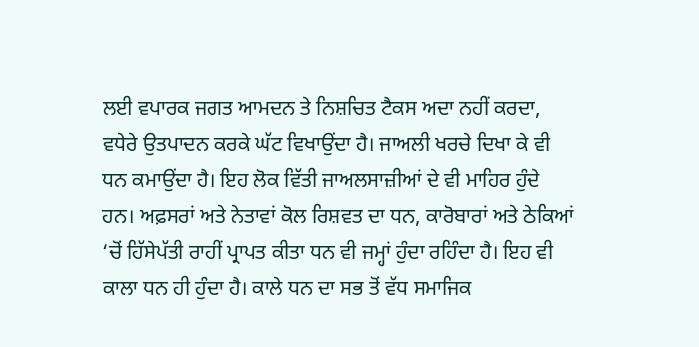ਲਈ ਵਪਾਰਕ ਜਗਤ ਆਮਦਨ ਤੇ ਨਿਸ਼ਚਿਤ ਟੈਕਸ ਅਦਾ ਨਹੀਂ ਕਰਦਾ, ਵਧੇਰੇ ਉਤਪਾਦਨ ਕਰਕੇ ਘੱਟ ਵਿਖਾਉਂਦਾ ਹੈ। ਜਾਅਲੀ ਖਰਚੇ ਦਿਖਾ ਕੇ ਵੀ ਧਨ ਕਮਾਉਂਦਾ ਹੈ। ਇਹ ਲੋਕ ਵਿੱਤੀ ਜਾਅਲਸਾਜ਼ੀਆਂ ਦੇ ਵੀ ਮਾਹਿਰ ਹੁੰਦੇ ਹਨ। ਅਫ਼ਸਰਾਂ ਅਤੇ ਨੇਤਾਵਾਂ ਕੋਲ ਰਿਸ਼ਵਤ ਦਾ ਧਨ, ਕਾਰੋਬਾਰਾਂ ਅਤੇ ਠੇਕਿਆਂ ‘ਚੋਂ ਹਿੱਸੇਪੱਤੀ ਰਾਹੀਂ ਪ੍ਰਾਪਤ ਕੀਤਾ ਧਨ ਵੀ ਜਮ੍ਹਾਂ ਹੁੰਦਾ ਰਹਿੰਦਾ ਹੈ। ਇਹ ਵੀ ਕਾਲਾ ਧਨ ਹੀ ਹੁੰਦਾ ਹੈ। ਕਾਲੇ ਧਨ ਦਾ ਸਭ ਤੋਂ ਵੱਧ ਸਮਾਜਿਕ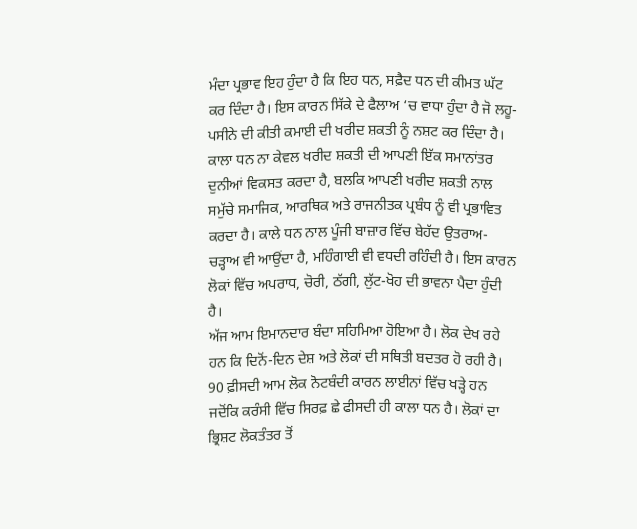ਮੰਦਾ ਪ੍ਰਭਾਵ ਇਹ ਹੁੰਦਾ ਹੈ ਕਿ ਇਹ ਧਨ, ਸਫ਼ੈਦ ਧਨ ਦੀ ਕੀਮਤ ਘੱਟ ਕਰ ਦਿੰਦਾ ਹੈ। ਇਸ ਕਾਰਨ ਸਿੱਕੇ ਦੇ ਫੈਲਾਅ ‘ਚ ਵਾਧਾ ਹੁੰਦਾ ਹੈ ਜੋ ਲਹੂ-ਪਸੀਨੇ ਦੀ ਕੀਤੀ ਕਮਾਈ ਦੀ ਖਰੀਦ ਸ਼ਕਤੀ ਨੂੰ ਨਸ਼ਟ ਕਰ ਦਿੰਦਾ ਹੈ। ਕਾਲਾ ਧਨ ਨਾ ਕੇਵਲ ਖਰੀਦ ਸ਼ਕਤੀ ਦੀ ਆਪਣੀ ਇੱਕ ਸਮਾਨਾਂਤਰ ਦੁਨੀਆਂ ਵਿਕਸਤ ਕਰਦਾ ਹੈ, ਬਲਕਿ ਆਪਣੀ ਖਰੀਦ ਸ਼ਕਤੀ ਨਾਲ ਸਮੁੱਚੇ ਸਮਾਜਿਕ, ਆਰਥਿਕ ਅਤੇ ਰਾਜਨੀਤਕ ਪ੍ਰਬੰਧ ਨੂੰ ਵੀ ਪ੍ਰਭਾਵਿਤ ਕਰਦਾ ਹੈ। ਕਾਲੇ ਧਨ ਨਾਲ ਪੂੰਜੀ ਬਾਜ਼ਾਰ ਵਿੱਚ ਬੇਹੱਦ ਉਤਰਾਅ-ਚੜ੍ਹਾਅ ਵੀ ਆਉਂਦਾ ਹੈ, ਮਹਿੰਗਾਈ ਵੀ ਵਧਦੀ ਰਹਿੰਦੀ ਹੈ। ਇਸ ਕਾਰਨ ਲੋਕਾਂ ਵਿੱਚ ਅਪਰਾਧ, ਚੋਰੀ, ਠੱਗੀ, ਲੁੱਟ-ਖੋਹ ਦੀ ਭਾਵਨਾ ਪੈਦਾ ਹੁੰਦੀ ਹੈ।
ਅੱਜ ਆਮ ਇਮਾਨਦਾਰ ਬੰਦਾ ਸਹਿਮਿਆ ਹੋਇਆ ਹੈ। ਲੋਕ ਦੇਖ ਰਹੇ ਹਨ ਕਿ ਦਿਨੋਂ-ਦਿਨ ਦੇਸ਼ ਅਤੇ ਲੋਕਾਂ ਦੀ ਸਥਿਤੀ ਬਦਤਰ ਹੋ ਰਹੀ ਹੈ। 90 ਫ਼ੀਸਦੀ ਆਮ ਲੋਕ ਨੋਟਬੰਦੀ ਕਾਰਨ ਲਾਈਨਾਂ ਵਿੱਚ ਖੜ੍ਹੇ ਹਨ ਜਦੋਂਕਿ ਕਰੰਸੀ ਵਿੱਚ ਸਿਰਫ਼ ਛੇ ਫੀਸਦੀ ਹੀ ਕਾਲਾ ਧਨ ਹੈ। ਲੋਕਾਂ ਦਾ ਭ੍ਰਿਸ਼ਟ ਲੋਕਤੰਤਰ ਤੋਂ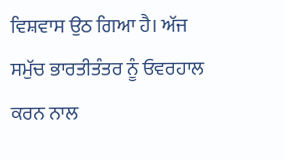ਵਿਸ਼ਵਾਸ ਉਠ ਗਿਆ ਹੈ। ਅੱਜ ਸਮੁੱਚ ਭਾਰਤੀਤੰਤਰ ਨੂੰ ਓਵਰਹਾਲ ਕਰਨ ਨਾਲ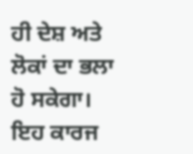ਹੀ ਦੇਸ਼ ਅਤੇ ਲੋਕਾਂ ਦਾ ਭਲਾ ਹੋ ਸਕੇਗਾ। ਇਹ ਕਾਰਜ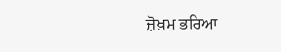ਜ਼ੋਖ਼ਮ ਭਰਿਆ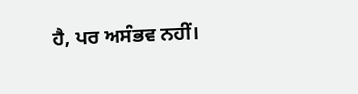ਹੈ, ਪਰ ਅਸੰਭਵ ਨਹੀਂ।